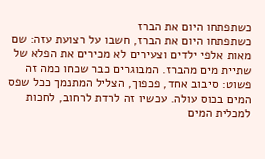כשתפתחו היום את הברז
כשתפתחו היום את הברז, חשבו על רצועת עזה: שם מאות אלפי ילדים וצעירים לא מכירים את הפלא של שתיית מים מהברז. המבוגרים כבר שכחו כמה זה פשוט: סיבוב אחד, פכפוך, הצליל המתנמך ככל שפס המים בכוס עולה. עכשיו זה לרדת לרחוב, לחכות למכלית המים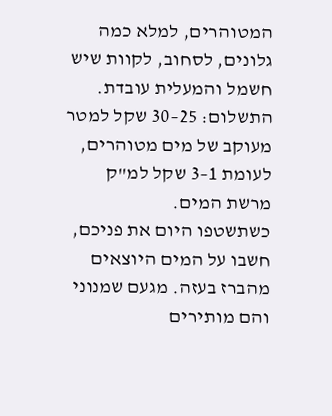המטוהרים, למלא כמה גלונים, לסחוב, לקוות שיש חשמל והמעלית עובדת. התשלום: 25–30 שקל למטר מעוקב של מים מטוהרים, לעומת 1–3 שקל למ"ק מרשת המים.
כשתשטפו היום את פניכם, חשבו על המים היוצאים מהברז בעזה. מגעם שמנוני והם מותירים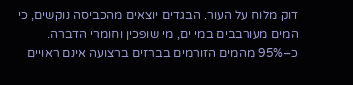דוק מלוח על העור. הבגדים יוצאים מהכביסה נוקשים, כי המים מעורבבים במי ים, מי שופכין וחומרי הדברה.
כ–95% מהמים הזורמים בברזים ברצועה אינם ראויים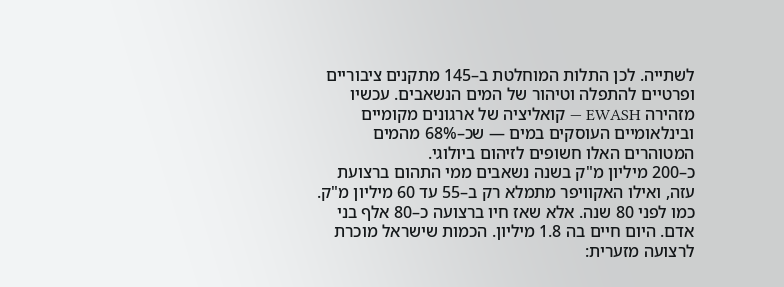לשתייה. לכן התלות המוחלטת ב–145 מתקנים ציבוריים ופרטיים להתפלה וטיהור של המים הנשאבים. עכשיו מזהירה EWASH — קואליציה של ארגונים מקומיים ובינלאומיים העוסקים במים — שכ–68% מהמים המטוהרים האלו חשופים לזיהום ביולוגי.
כ–200 מיליון מ"ק בשנה נשאבים ממי התהום ברצועת עזה, ואילו האקוויפר מתמלא רק ב–55 עד 60 מיליון מ"ק. כמו לפני 80 שנה. אלא שאז חיו ברצועה כ–80 אלף בני אדם. היום חיים בה 1.8 מיליון. הכמות שישראל מוכרת לרצועה מזערית: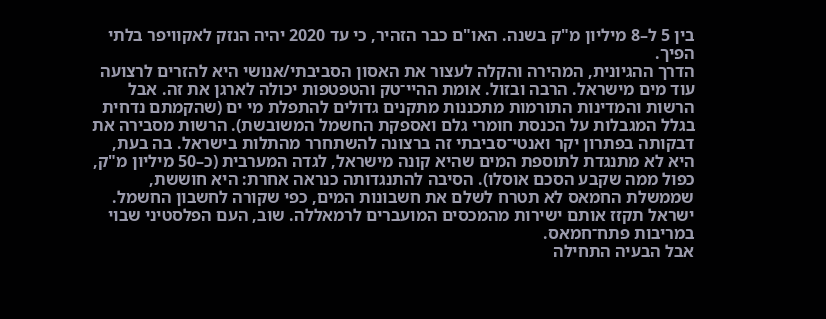בין 5 ל–8 מיליון מ"ק בשנה. האו"ם כבר הזהיר, כי עד 2020 יהיה הנזק לאקוויפר בלתי הפיך.
הדרך ההגיונית, המהירה והקלה לעצור את האסון הסביבתי/אנושי היא להזרים לרצועה עוד מים מישראל. הרבה ובזול. אומת ההיי־טק והטפטפות יכולה לארגן את זה. אבל הרשות והמדינות התורמות מתכננות מתקנים גדולים להתפלת מי ים (שהקמתם נדחית בגלל המגבלות על הכנסת חומרי גלם ואספקת החשמל המשובשת). הרשות מסבירה את דבקותה בפתרון יקר ואנטי־סביבתי זה ברצונה להשתחרר מהתלות בישראל. בה בעת, היא לא מתנגדת לתוספת המים שהיא קונה מישראל, לגדה המערבית (כ–50 מיליון מ"ק, כפול ממה שקבע הסכם אוסלו). הסיבה להתנגדותה כנראה אחרת: היא חוששת, שממשלת החמאס לא תטרח לשלם את חשבונות המים, כפי שקורה לחשבון החשמל. ישראל תקזז אותם ישירות מהמכסים המועברים לרמאללה. שוב, העם הפלסטיני שבוי במריבות פתח־חמאס.
אבל הבעיה התחילה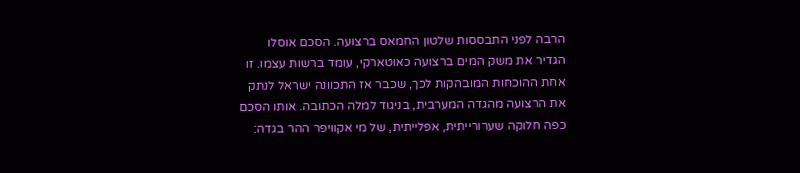הרבה לפני התבססות שלטון החמאס ברצועה. הסכם אוסלו הגדיר את משק המים ברצועה כאוטארקי, עומד ברשות עצמו. זו אחת ההוכחות המובהקות לכך, שכבר אז התכוונה ישראל לנתק את הרצועה מהגדה המערבית, בניגוד למלה הכתובה. אותו הסכם כפה חלוקה שערורייתית, אפלייתית, של מי אקוויפר ההר בגדה: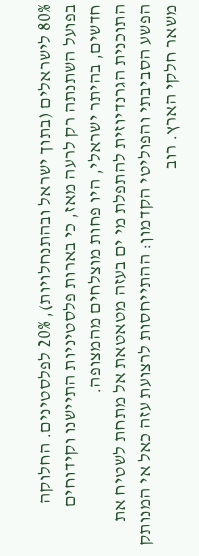80% לישראלים (בתוך ישראל ובהתנחלויות), 20% לפלסטינים. החלוקה בפועל השתנתה רק לרעה מאז, כי בארות פלסטיניות התיישנו וקידוחים חדשים, בהיתר ישראלי, היו פחות מוצלחים מהמצופה.
התוכנית הגרנדיוזית להתפלת מי ים בעזה מטאטאת אל מתחת לשטיח את הפשע הסביבתי והפוליטי הקדמון: ההתייחסות לרצועת עזה כאל אי המנותק משאר חלקי הארץ. רוב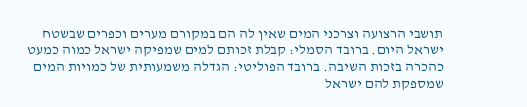תושבי הרצועה וצרכני המים שאין לה הם במקורם מערים וכפרים שבשטח ישראל היום. ברובד הסמלי: קבלת זכותם למים שמפיקה ישראל כמוה כמעט כהכרה בזכות השיבה. ברובד הפוליטי: הגדלה משמעותית של כמויות המים שמספקת להם ישראל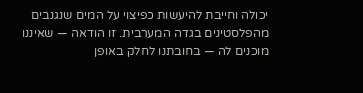יכולה וחייבת להיעשות כפיצוי על המים שנגנבים מהפלסטינים בגדה המערבית. זו הודאה — שאיננו מוכנים לה — בחובתנו לחלק באופן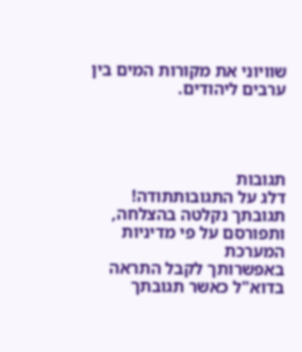שוויוני את מקורות המים בין ערבים ליהודים.




תגובות
דלג על התגובותתודה!
תגובתך נקלטה בהצלחה, ותפורסם על פי מדיניות המערכת
באפשרותך לקבל התראה בדוא"ל כאשר תגובתך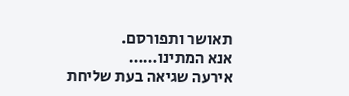תאושר ותפורסם.
אנא המתינו……
אירעה שגיאה בעת שליחת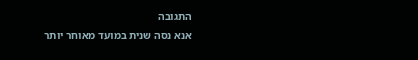התגובה
אנא נסה שנית במועד מאוחר יותר